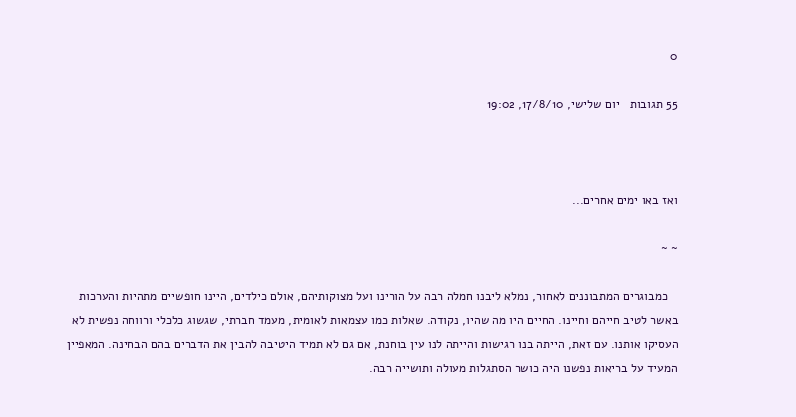0

55 תגובות   יום שלישי, 17/8/10, 19:02



ואז באו ימים אחרים...

~ ~

   כמבוגרים המתבוננים לאחור, נמלא ליבנו חמלה רבה על הורינו ועל מצוקותיהם, אולם כילדים, היינו חופשיים מתהיות והערכות באשר לטיב חייהם וחיינו. החיים היו מה שהיו, נקודה. שאלות כמו עצמאות לאומית, מעמד חברתי, שגשוג כלכלי ורווחה נפשית לא העסיקו אותנו. עם זאת, הייתה בנו רגישות והייתה לנו עין בוחנת, אם גם לא תמיד היטיבה להבין את הדברים בהם הבחינה. המאפיין המעיד על בריאות נפשנו היה כושר הסתגלות מעולה ותושייה רבה.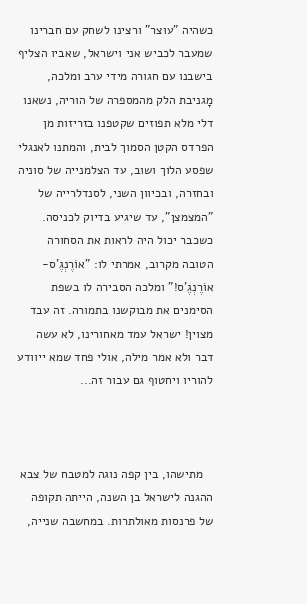כשהיה "עוצר" ורצינו לשחק עם חברינו שמעבר לכביש אני וישראל, שאביו הצליף בישבנו עם חגורה מידי ערב ומלכה, מָגניבת הלק מהמספרה של הוריה, נשאנו דלי מלא תפוזים שקטפנו בזריזות מן הפרדס הקטן הסמוך לבית, והמתנו לאנגלי שפסע הלוך ושוב, עד הצלמנייה של סוניה ובחזרה, ובכיוון השני, לסנדלרייה של "המצמצן", עד שיגיע בדיוק לכניסה. כשכבר יכול היה לראות את הסחורה הטובה מקרוב, אמרתי לו: "אוֹרֶנְגֶ'ס-אוֹרֶנְגֶ'ס!" ומלכה הסבירה לו בשפת הסימנים את מבוקשנו בתמורה. זה עבד מצוין! ישראל עמד מאחורינו, לא עשה דבר ולא אמר מילה, אולי פחד שמא ייוודע להוריו ויחטוף גם עבור זה...



   מתישהו, בין קפה נוגה למטבח של צבא ההגנה לישראל בן השנה, הייתה תקופה של פרנסות מאולתרות. במחשבה שנייה,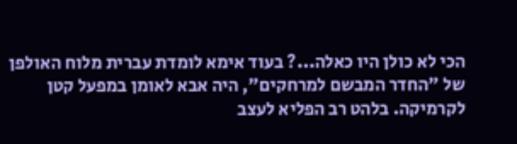הכי לא כולן היו כאלה...? בעוד אימא לומדת עברית מלוח האולפן של "החדר המבשם למרחקים", היה אבא לאומן במפעל קטן לקרמיקה. בלהט רב הפליא לעצב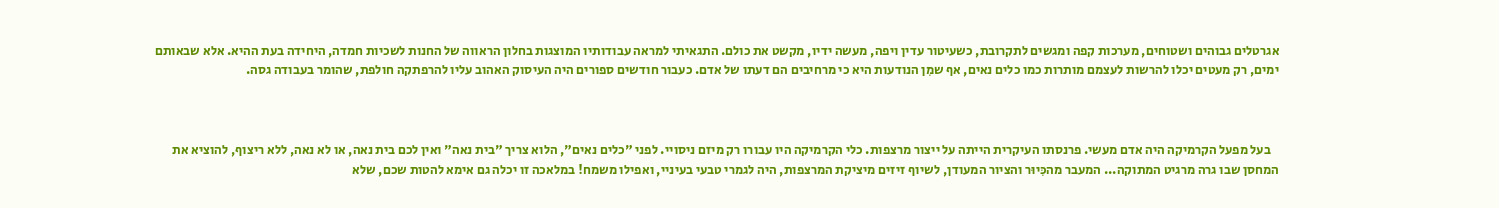אגרטלים גבוהים ושטוחים, מערכות קפה ומגשים לתקרובת, כשעיטור עדין ויפה, מעשה ידיו, מקשט את כולם. התגאיתי למראה עבודותיו המוצגות בחלון הראווה של החנות לשכיות חמדה, היחידה בעת ההיא. אלא שבאותם ימים, רק מעטים יכלו להרשות לעצמם מותרות כמו כלים נאים, אף שמִן הנודעות היא כי מרחיבים הם דעתו של אדם. כעבור חודשים ספורים היה העיסוק האהוב עליו להרפתקה חולפת, שהומר בעבודה גסה.



   בעל מפעל הקרמיקה היה אדם מעשי. פרנסתו העיקרית הייתה על ייצור מרצפות. כלי הקרמיקה היו עבורו רק מיזם ניסויי. לפני "כלים נאים", הלוא צריך "בית נאה" ואין לכם בית נאה, או לא נאה, ללא ריצוף, להוציא את המחסן שבו גרה מרגיט המתוקה... המעבר מהכִּיוּר והציור המעודן, לשיוף זיזים מיציקת המרצפות, היה לגמרי טבעי בעיניי, ואפילו משמח! במלאכה זו יכלה גם אימא להטות שכם, שלא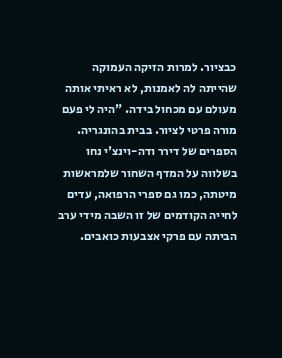כבציור. למרות הזיקה העמוקה שהייתה לה לאמנות, לא ראיתי אותה מעולם עם מכחול בידה. "היה לי פעם מורה פרטי לציור. בבית בהונגריה. הספרים של דירר ודה-וינצ'י נחו בשלווה על המדף השחור שלמראשות מיטתה, כמו גם ספרי הרפואה, עדים לחייה הקודמים של זו השבה מידי ערב הביתה עם פרקי אצבעות כואבים.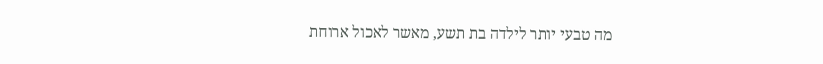מה טבעי יותר לילדה בת תשע, מאשר לאכול ארוחת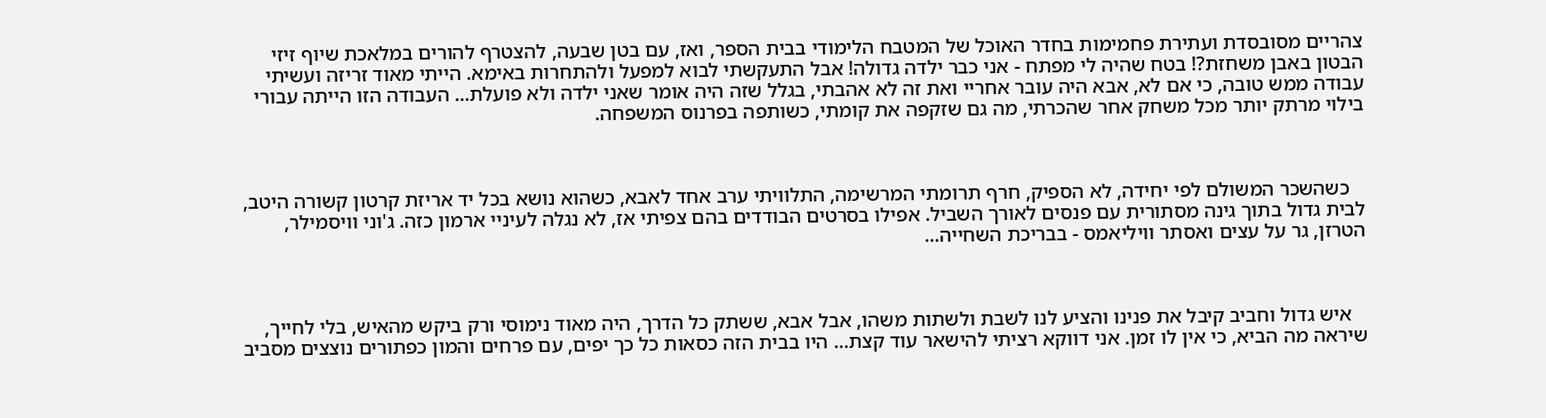צהריים מסובסדת ועתירת פחמימות בחדר האוכל של המטבח הלימודי בבית הספר, ואז, עם בטן שבעה, להצטרף להורים במלאכת שיוף זיזי הבטון באבן משחזת?! בטח שהיה לי מפתח - אני כבר ילדה גדולה! אבל התעקשתי לבוא למפעל ולהתחרות באימא. הייתי מאוד זריזה ועשיתי עבודה ממש טובה, כי אם לא, אבא היה עובר אחריי ואת זה לא אהבתי, בגלל שזה היה אומר שאני ילדה ולא פועלת... העבודה הזו הייתה עבורי בילוי מרתק יותר מכל משחק אחר שהכרתי, מה גם שזקפה את קומתי, כשותפה בפרנוס המשפחה.



   כשהשכר המשולם לפי יחידה, לא הספיק, חרף תרומתי המרשימה, התלוויתי ערב אחד לאבא, כשהוא נושא בכל יד אריזת קרטון קשורה היטב, לבית גדול בתוך גינה מסתורית עם פנסים לאורך השביל. אפילו בסרטים הבודדים בהם צפיתי אז, לא נגלה לעיניי ארמון כזה. ג'וני וויסמילר, הטרזן, גר על עצים ואסתר וויליאמס - בבריכת השחייה...



   איש גדול וחביב קיבל את פנינו והציע לנו לשבת ולשתות משהו, אבל אבא, ששתק כל הדרך, היה מאוד נימוסי ורק ביקש מהאיש, בלי לחייך, שיראה מה הביא, כי אין לו זמן. אני דווקא רציתי להישאר עוד קצת... היו בבית הזה כסאות כל כך יפים, עם פרחים והמון כפתורים נוצצים מסביב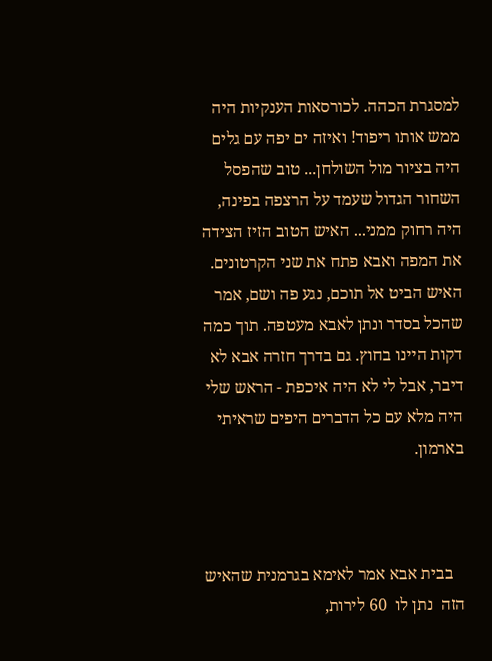למסגרת הכהה. לכורסאות הענקיות היה ממש אותו ריפוד! ואיזה ים יפה עם גלים היה בציור מול השולחן... טוב שהפסל השחור הגדול שעמד על הרצפה בפינה, היה רחוק ממני... האיש הטוב הזיז הצידה את המפה ואבא פתח את שני הקרטונים. האיש הביט אל תוכם, נגע פה ושם, אמר שהכל בסדר ונתן לאבא מעטפה. תוך כמה דקות היינו בחוץ. גם בדרך חזרה אבא לא דיבר, אבל לי לא היה איכפת - הראש שלי היה מלא עם כל הדברים היפים שראיתי בארמון.



   בבית אבא אמר לאימא בגרמנית שהאיש הזה  נתן לו  60 לירות,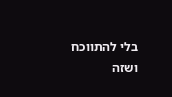בלי להתווכח ושזה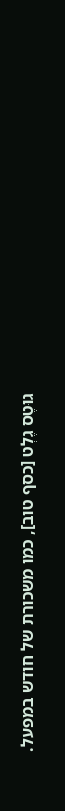גוּטֶס גֶלְט [כסף טוב], כמו משכורת של חודש במפעל.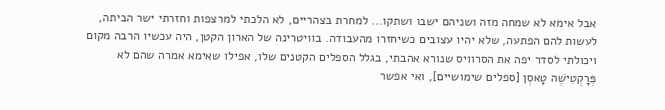אבל אימא לא שמחה מזה ושניהם ישבו ושתקו... למחרת בצהריים, לא הלכתי למרצפות וחזרתי ישר הביתה, לעשות להם הפתעה, שלא יהיו עצובים כשיחזרו מהעבודה. בוויטרינה של הארון הקטן, היה עכשיו הרבה מקום ויכולתי לסדר יפה את הסרוויס שנורא אהבתי, בגלל הספלים הקטנים שלו, אפילו שאימא אמרה שהם לא פְּרָקְטִישֶׁה טָאסְן [ספלים שימושיים], ואי אפשר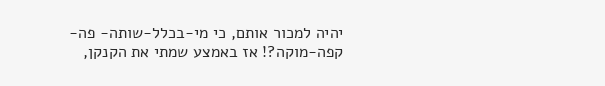יהיה למכור אותם, כי מי-בכלל-שותה- פה-קפה-מוקה?! אז באמצע שמתי את הקנקן,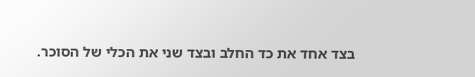בצד אחד את כד החלב ובצד שני את הכלי של הסוכר.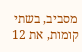מסביב, בשתי קומות, את 12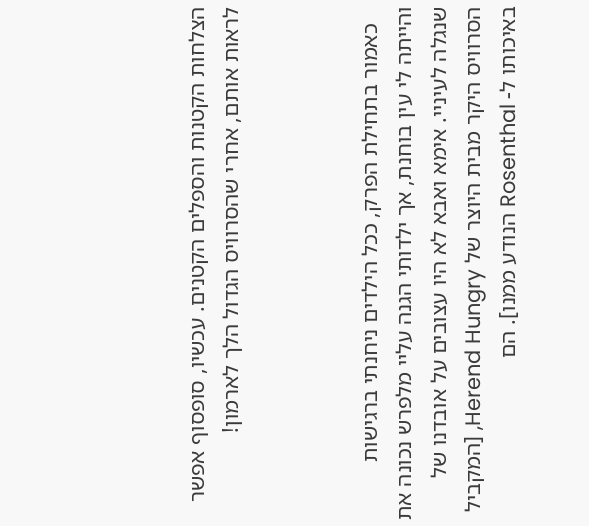הצלחות הקטנות והספלים הקטנים. עכשיו, סופסוף אפשר לראות אותם, אחרי שהסרוויס הגדול הלך לארמון!



   כאמור בתחילת הפרק, ככל הילדים ניחנתי ברגישות והייתה לי עין בוחנת, אך ילדותי הגנה עליי מלפרש נכונה את שנגלה לעיניי. אימא ואבא לא היו עצובים על אובדנו של הסרוויס היקר מבית היוצר של Herend Hungry, [המקביל באיכותו ל- Rosenthal הנודע ממנו]. הם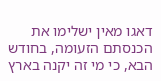דאגו מאין ישלימו את הכנסתם הזעומה, בחודש הבא, כי מי זה יקנה בארץ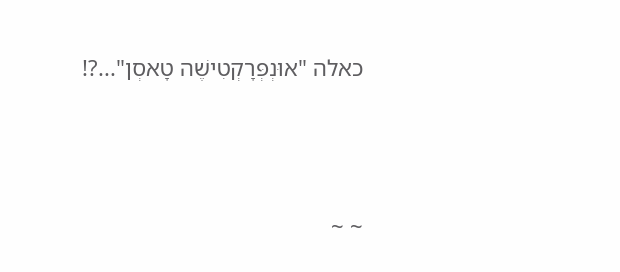כאלה "אוּנְפְּרָקְטִישֶׁה טָאסְן"...?!



~ ~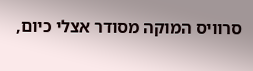סרוויס המוקה מסודר אצלי כיום,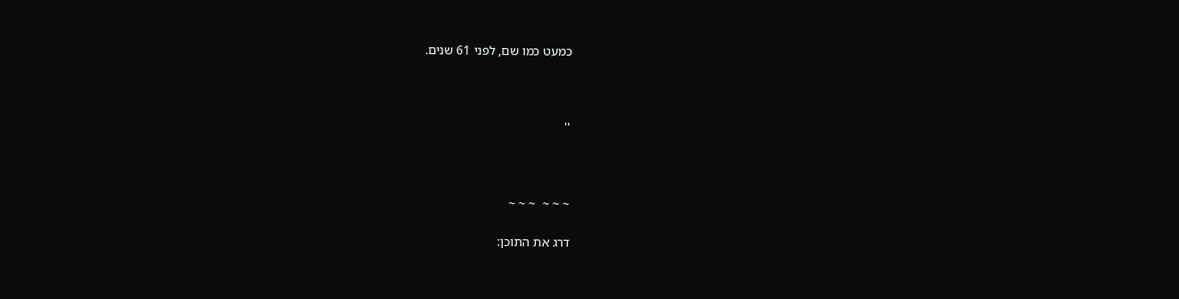כמעט כמו שם, לפני 61 שנים.



''



~ ~ ~  ~ ~ ~

דרג את התוכן: